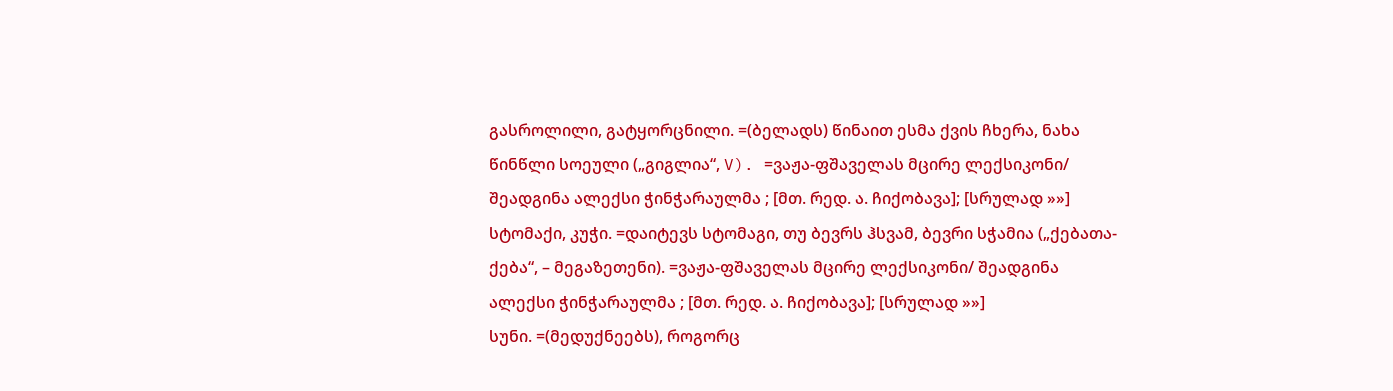გასროლილი, გატყორცნილი. =(ბელადს) წინაით ესმა ქვის ჩხერა, ნახა წინწლი სოეული („გიგლია“, V). =ვაჟა-ფშაველას მცირე ლექსიკონი/ შეადგინა ალექსი ჭინჭარაულმა ; [მთ. რედ. ა. ჩიქობავა]; [სრულად »»]
სტომაქი, კუჭი. =დაიტევს სტომაგი, თუ ბევრს ჰსვამ, ბევრი სჭამია („ქებათა-ქება“, – მეგაზეთენი). =ვაჟა-ფშაველას მცირე ლექსიკონი/ შეადგინა ალექსი ჭინჭარაულმა ; [მთ. რედ. ა. ჩიქობავა]; [სრულად »»]
სუნი. =(მედუქნეებს), როგორც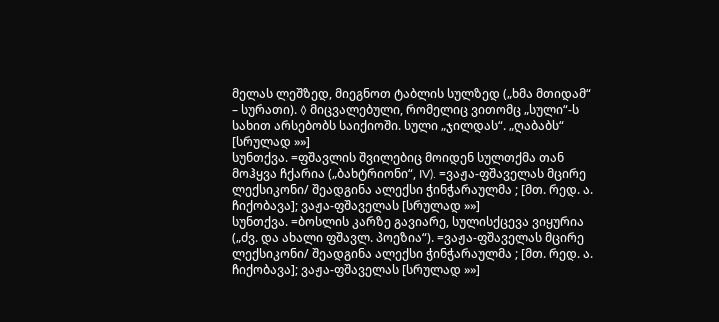მელას ლეშზედ, მიეგნოთ ტაბლის სულზედ („ხმა მთიდამ“ – სურათი). ◊ მიცვალებული, რომელიც ვითომც „სული“-ს სახით არსებობს საიქიოში. სული „ჯილდას“. „ღაბაბს“ [სრულად »»]
სუნთქვა. =ფშავლის შვილებიც მოიდენ სულთქმა თან მოჰყვა ჩქარია („ბახტრიონი“, IV). =ვაჟა-ფშაველას მცირე ლექსიკონი/ შეადგინა ალექსი ჭინჭარაულმა ; [მთ. რედ. ა. ჩიქობავა]; ვაჟა-ფშაველას [სრულად »»]
სუნთქვა. =ბოსლის კარზე გავიარე, სულისქცევა ვიყურია („ძვ. და ახალი ფშავლ. პოეზია“). =ვაჟა-ფშაველას მცირე ლექსიკონი/ შეადგინა ალექსი ჭინჭარაულმა ; [მთ. რედ. ა. ჩიქობავა]; ვაჟა-ფშაველას [სრულად »»]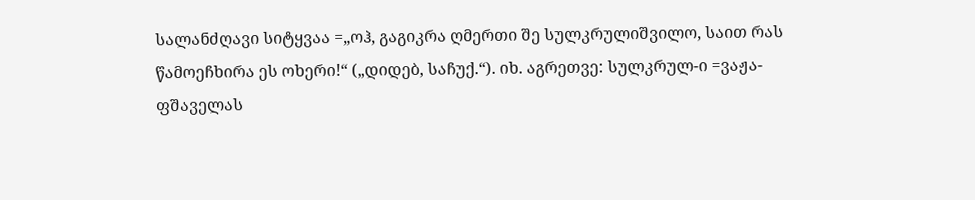სალანძღავი სიტყვაა =„ოჰ, გაგიკრა ღმერთი შე სულკრულიშვილო, საით რას წამოეჩხირა ეს ოხერი!“ („დიდებ, საჩუქ.“). იხ. აგრეთვე: სულკრულ-ი =ვაჟა-ფშაველას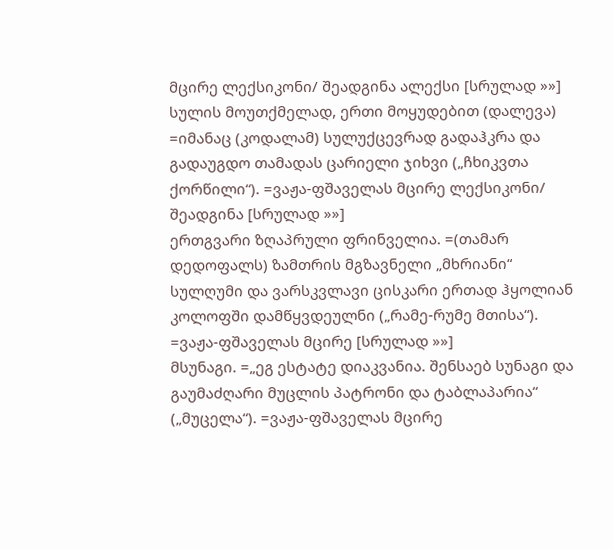მცირე ლექსიკონი/ შეადგინა ალექსი [სრულად »»]
სულის მოუთქმელად, ერთი მოყუდებით (დალევა) =იმანაც (კოდალამ) სულუქცევრად გადაჰკრა და გადაუგდო თამადას ცარიელი ჯიხვი („ჩხიკვთა ქორწილი“). =ვაჟა-ფშაველას მცირე ლექსიკონი/ შეადგინა [სრულად »»]
ერთგვარი ზღაპრული ფრინველია. =(თამარ დედოფალს) ზამთრის მგზავნელი „მხრიანი“ სულღუმი და ვარსკვლავი ცისკარი ერთად ჰყოლიან კოლოფში დამწყვდეულნი („რამე-რუმე მთისა“). =ვაჟა-ფშაველას მცირე [სრულად »»]
მსუნაგი. =„ეგ ესტატე დიაკვანია. შენსაებ სუნაგი და გაუმაძღარი მუცლის პატრონი და ტაბლაპარია“ („მუცელა“). =ვაჟა-ფშაველას მცირე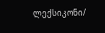ლექსიკონი/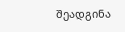შეადგინა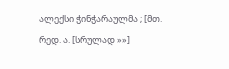ალექსი ჭინჭარაულმა ; [მთ. რედ. ა. [სრულად »»]